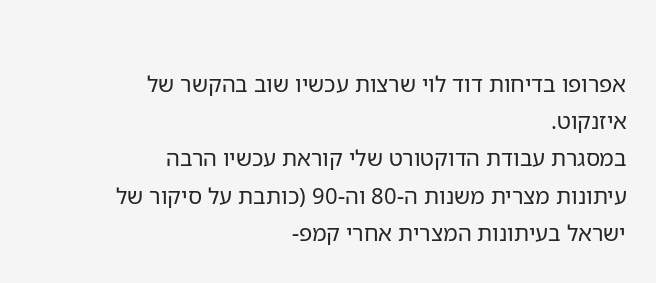אפרופו בדיחות דוד לוי שרצות עכשיו שוב בהקשר של איזנקוט.
במסגרת עבודת הדוקטורט שלי קוראת עכשיו הרבה עיתונות מצרית משנות ה-80 וה-90 (כותבת על סיקור של ישראל בעיתונות המצרית אחרי קמפ-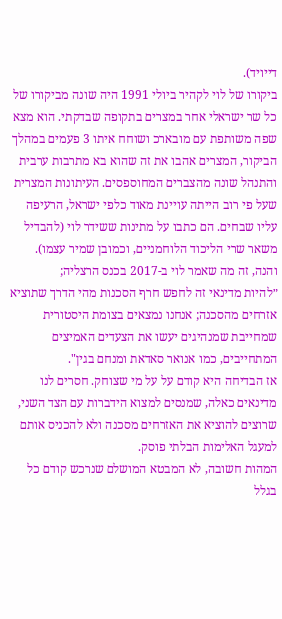דייויד).
ביקורו של לוי לקהיר ביולי 1991 היה שונה מביקורו של כל שר ישראלי אחר במצרים בתקופה שבדקתי. הוא מצא שפה משותפת עם מובארכ ושוחח איתו 3 פעמים במהלך הביקור, המצרים אהבו את זה שהוא בא מתרבות ערבית והתנהל שונה מהצברים המחוספסים. העיתונות המצרית שעל פי רוב הייתה עויינת מאוד כלפי ישראל, הרעיפה עליו שבחים. הם כתבו על מתינות ששידר לוי (להבדיל משאר שרי הליכוד הלוחמניים, וכמובן שמיר עצמו).
והנה, זה מה שאמר לוי ב-2017 בכנס הרצליה;
״להיות מדינאי זה לחפש חרף הסכנות מהי הדרך שתוציא אזרחים מהסכנה; אנחנו נמצאים בצומת היסטורית שמחייבת שמנהיגים יעשו את הצעדים האמיצים המתחייבים, כמו אנואר סאדאת ומנחם בגין".
אז הבדיחה היא קודם על על מי שצוחק. חסרים לנו מדינאים כאלה, שמנסים למצוא הידברות עם הצד השני, שרוצים להוציא את האזרחים מסכנה ולא להכניס אותם למעגל האלימות הבלתי פוסק.
המהות חשובה, לא המבטא המושלם שנרכש קודם כל בגלל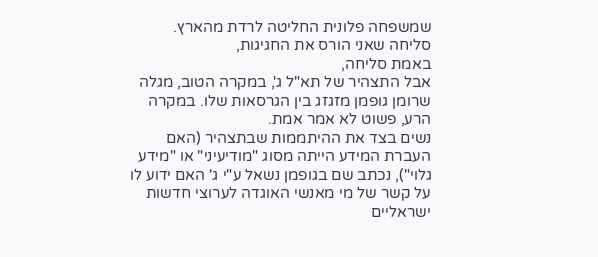שמשפחה פלונית החליטה לרדת מהארץ.
סליחה שאני הורס את החגיגות,
באמת סליחה,
אבל התצהיר של תא"ל ג', במקרה הטוב, מגלה שרומן גופמן מזגזג בין הגרסאות שלו. במקרה הרע, פשוט לא אמר אמת.
נשים בצד את ההיתממות שבתצהיר (האם העברת המידע הייתה מסוג "מודיעיני" או "מידע גלוי"), נכתב שם בגופמן נשאל ע"י ג' האם ידוע לו על קשר של מי מאנשי האוגדה לערוצי חדשות ישראליים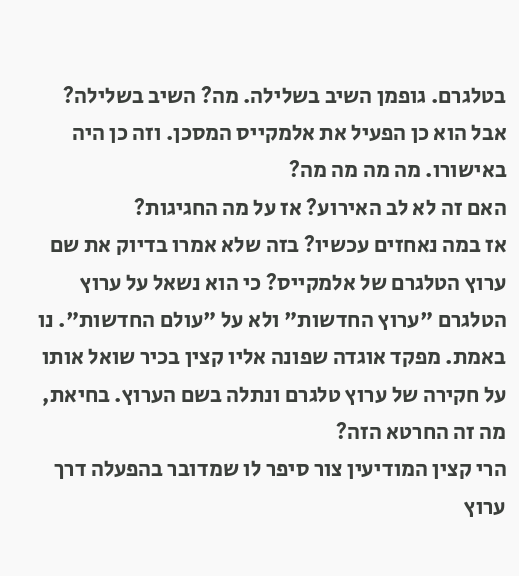בטלגרם. גופמן השיב בשלילה. מה? השיב בשלילה? אבל הוא כן הפעיל את אלמקייס המסכן. וזה כן היה באישורו. מה מה מה מה?
האם זה לא לב האירוע? אז על מה החגיגות?
אז במה נאחזים עכשיו? בזה שלא אמרו בדיוק את שם ערוץ הטלגרם של אלמקייס? כי הוא נשאל על ערוץ הטלגרם "ערוץ החדשות" ולא על "עולם החדשות". נו באמת. מפקד אוגדה שפונה אליו קצין בכיר שואל אותו על חקירה של ערוץ טלגרם ונתלה בשם הערוץ. בחיאת, מה זה החרטא הזה?
הרי קצין המודיעין צור סיפר לו שמדובר בהפעלה דרך ערוץ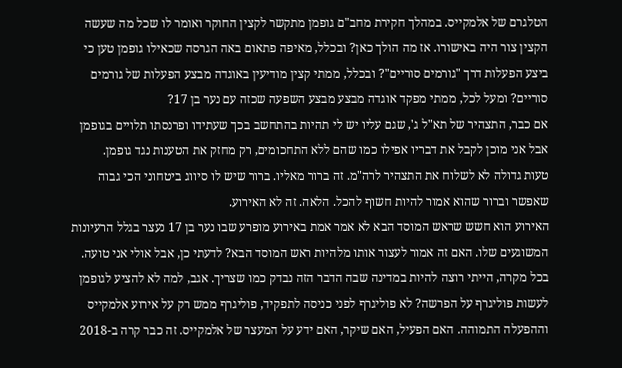הטלגרם של אלמקייס. במהלך חקירת מחב"ם גופמן מתקשר לקצין החוקר ואומר לו שכל מה שעשה הקצין צור היה באישורו. אז מה הולך כאן? ובכלל, מאיפה פתאום באה הגרסה שכאילו גופמן טען כי ביצע הפעלות דרך "גורמים סוריים"? ובכלל, ממתי קצין מודיעין באוגדה מבצע הפעלות של גורמים סוריים? ומעל לכל, ממתי מפקד אוגדה מבצע מבצע השפעה שכזה עם נער בן 17?
אם כבר, התצהיר של תא"ל ג', שגם עליו יש לי תהיות בהתחשב בכך שעתידו ופרנסתו תלויים בגופמן אבל אני מוכן לקבל את דבריו אפילו כמו שהם ללא התחכומים, רק מחזק את הטענות נגד גופמן.
טעות גדולה לא לשלוח את התצהיר לרה"מ. זה ברור מאליו. ברור שיש לו סיווג ביטחוני הכי גבוה שאפשר וברור שהוא אמור להיות חשוף להכל. הלאה. זה לא האירוע.
האירוע הוא חשש שראש המוסד הבא לא אמר אמת באירוע מופרע שבו נער בן 17 נעצר בגלל הרעיונות המשוגעים שלו. האם זה אמור לעצור אותו מלהיות ראש המוסד הבא? לדעתי כן, אבל אולי אני טועה. בכל מקרה, הייתי רוצה להיות במדינה שבה הדבר הזה נבדק כמו שצריך. אגב, למה לא להציע לגופמן לעשות פוליגרף על הפרשה? לא פוליגרף לפני כניסה לתפקיד, פוליגרף ממש רק על אירוע אלמקייס וההפעלה התמוהה. האם הפעיל, האם שיקר, האם ידע על המעצר של אלמקייס. זה כבר קרה ב-2018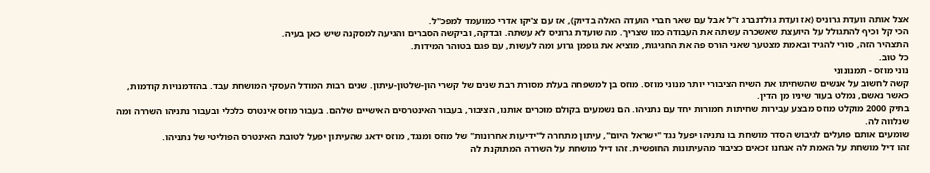אצל אותה וועדת גרוניס (אז ועדת גולדנברג ז"ל אבל עם שאר חברי הועדה האלה בדיוק), אז עם צ'יקו אדרי כמועמד למפכ"ל.
הכי קל וכיף להתגולל על היועצת שאשכרה עשתה את העבודה כמו שצריך. מה שועדת גרוניס לא עשתה. ובדקה, וביקשה הסברים והגיעה למסקנה שיש כאן בעיה.
התצהיר הזה, סורי להגיד ובאמת מצטער שאני הורס פה את החגיגות, מוציא את גופמן גרוע ומה לעשות, עם פגם בטוהר המידות.
כל טוב.
נוני מוזס - תמנונוני
קשה לחשוב על אנשים שהשחיתו את השיח הציבורי יותר מנוני מוזס. מוזס בן למשפחה בעלת מסורת רבת שנים של קשרי הון-שלטון-עיתון. שנים רבות המודל העסקי המושחת עבד. בהזדמנויות קודמות, כאשר נאשם, נמלט בעור שיניו מן הדין.
בתיק 2000 מוקלט מוזס מבצע עבירות שחיתות חמורות יחד עם נתניהו. הם נשמעים בקולם מוכרים אותנו, הציבור, בעבור האינטרסים האישיים שלהם. בעבור מוזס אינטרס כלכלי ובעבור נתניהו השררה ומה שנלווה לה.
שומעים אותם פועלים לגיבוש הסדר מושחת בו נתניהו יפעל נגד "ישראל היום", עיתון מתחרה ל"ידיעות אחרונות" של מוזס ומנגד, מוזס ידאג שהעיתון יפעל לטובת האינטרס הפוליטי של נתניהו.
זהו דיל מושחת על האמת לה אנחנו זכאים כציבור מהעיתונות החופשית. זהו דיל מושחת על השררה המתוקנת לה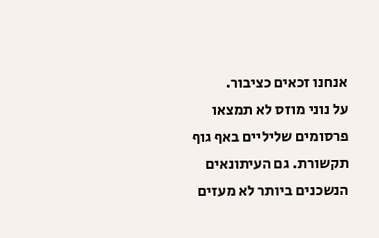אנחנו זכאים כציבור.
על נוני מוזס לא תמצאו פרסומים שליליים באף גוף תקשורת. גם העיתונאים הנשכנים ביותר לא מעזים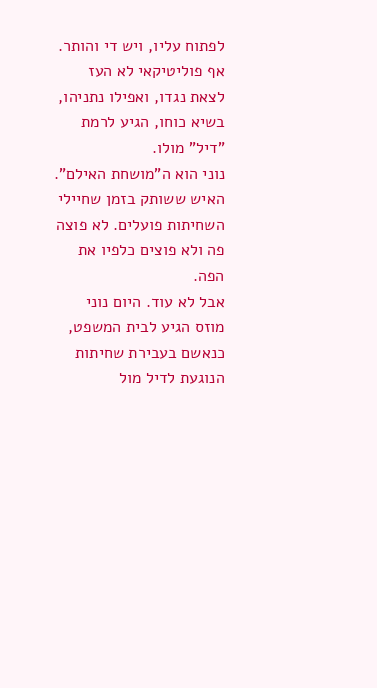לפתוח עליו, ויש די והותר. אף פוליטיקאי לא העז לצאת נגדו, ואפילו נתניהו, בשיא כוחו, הגיע לרמת "דיל" מולו.
נוני הוא ה"מושחת האילם". האיש ששותק בזמן שחיילי השחיתות פועלים. לא פוצה פה ולא פוצים כלפיו את הפה.
אבל לא עוד. היום נוני מוזס הגיע לבית המשפט, כנאשם בעבירת שחיתות הנוגעת לדיל מול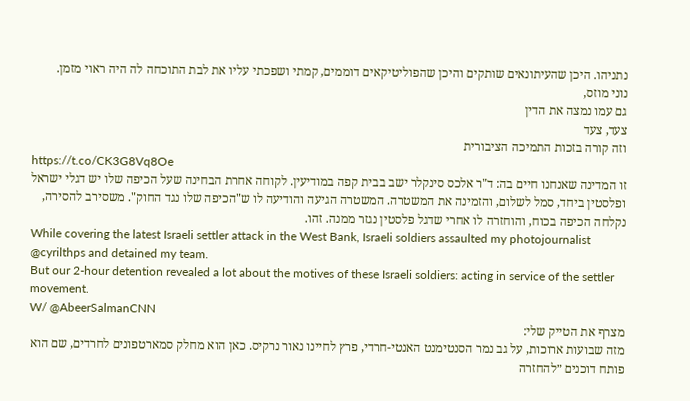נתניהו. היכן שהעיתונאים שותקים והיכן שהפוליטיקאים דוממים, קמתי ושפכתי עליו את לבת התוכחה לה היה ראוי מזמן.
נוני מוזס,
גם עמו נמצה את הדין
צעד, צעד
וזה קורה בזכות התמיכה הציבורית
https://t.co/CK3G8Vq8Oe
זו המדינה שאנחנו חיים בה: ד"ר אלכס סינקלר ישב בבית קפה במודיעין. לקוחה אחרת הבחינה שעל הכיפה שלו יש דגלי ישראל ופלסטין ביחד, סמל לשלום, והזמינה את המשטרה. המשטרה הגיעה והודיעה לו ש"הכיפה שלו נגד החוק". משסירב להסירה, נקלחה הכיפה בכוח, והוחזרה לו אחרי שדגל פלסטין נגזר ממנה. זהו.
While covering the latest Israeli settler attack in the West Bank, Israeli soldiers assaulted my photojournalist @cyrilthps and detained my team.
But our 2-hour detention revealed a lot about the motives of these Israeli soldiers: acting in service of the settler movement.
W/ @AbeerSalmanCNN
מצרף את הטייק שלי:
מזה שבועות ארוכות, על גב נמר הסנטימנט האנטי-חרדי, פרץ לחיינו נאור נרקיס. כאן הוא מחלק סמארטפונים לחרדים, שם הוא פותח דוכנים ״להחזרה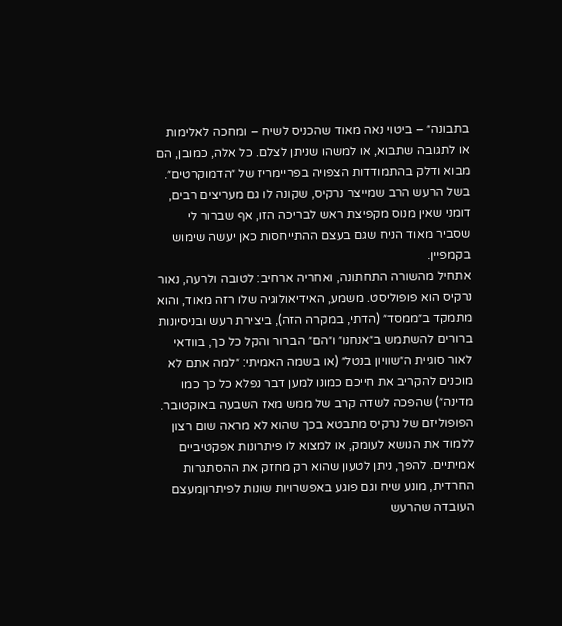בתבונה״ – ביטוי נאה מאוד שהכניס לשיח – ומחכה לאלימות או לתגובה שתבוא, או למשהו שניתן לצלם. כל אלה, כמובן, הם מבוא ודלק בהתמודדות הצפויה בפריימריז של ״הדמוקרטים״.
בשל הרעש הרב שמייצר נרקיס, שקונה לו גם מעריצים רבים, דומני שאין מנוס מקפיצת ראש לבריכה הזו, אף שברור לי שסביר מאוד הניח שגם בעצם ההתייחסות כאן יעשה שימוש בקמפיין.
אתחיל מהשורה התחתונה, ואחריה ארחיב: לטובה ולרעה, נאור נרקיס הוא פופוליסט. משמע, האידיאולוגיה שלו רזה מאוד, והוא מתמקד ב״ממסד״ (הדתי, במקרה הזה), ביצירת רעש ובניסיונות ברורים להשתמש ב״אנחנו״ ו״הם״ הברור והקל כל כך, בוודאי לאור סוגיית ה״שוויון בנטל״ (או בשמה האמיתי: ״למה אתם לא מוכנים להקריב את חייכם כמונו למען דבר נפלא כל כך כמו מדינה״) שהפכה לשדה קרב של ממש מאז השבעה באוקטובר.
הפופוליזם של נרקיס מתבטא בכך שהוא לא מראה שום רצון ללמוד את הנושא לעומק, או למצוא לו פיתרונות אפקטיביים אמיתיים. להפך, ניתן לטעון שהוא רק מחזק את ההסתגרות החרדית, מונע שיח וגם פוגע באפשרויות שונות לפיתרוןמעצם העובדה שהרעש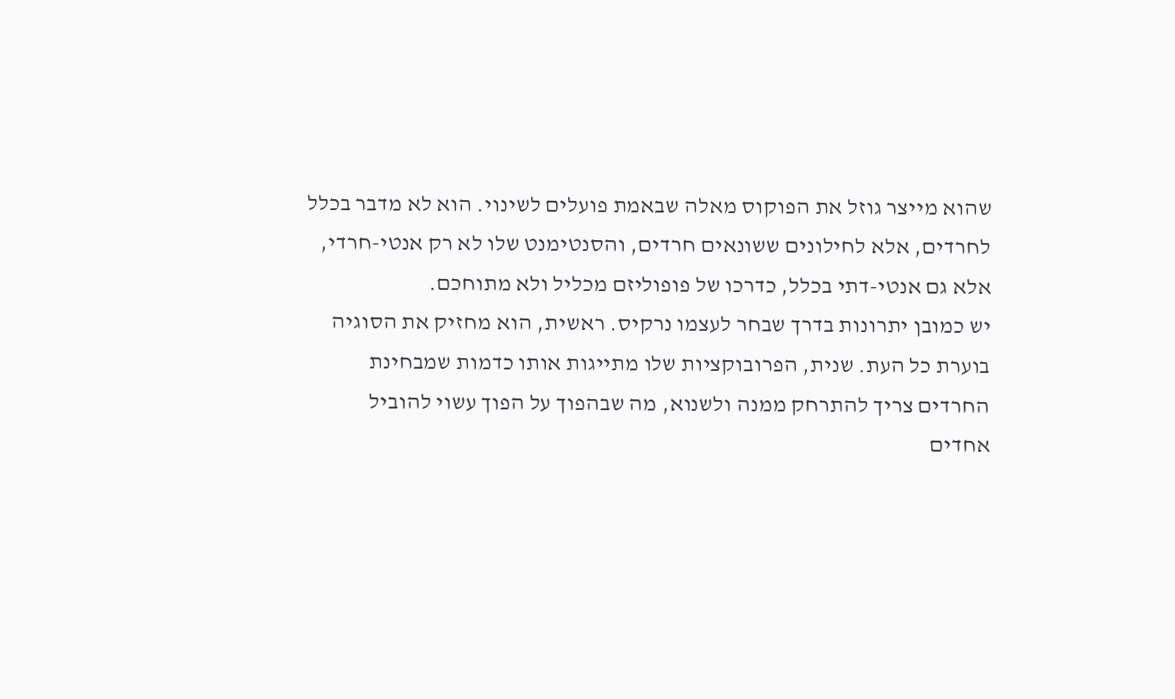שהוא מייצר גוזל את הפוקוס מאלה שבאמת פועלים לשינוי. הוא לא מדבר בכלל לחרדים, אלא לחילונים ששונאים חרדים, והסנטימנט שלו לא רק אנטי-חרדי, אלא גם אנטי-דתי בכלל, כדרכו של פופוליזם מכליל ולא מתוחכם.
יש כמובן יתרונות בדרך שבחר לעצמו נרקיס. ראשית, הוא מחזיק את הסוגיה בוערת כל העת. שנית, הפרובוקציות שלו מתייגות אותו כדמות שמבחינת החרדים צריך להתרחק ממנה ולשנוא, מה שבהפוך על הפוך עשוי להוביל אחדים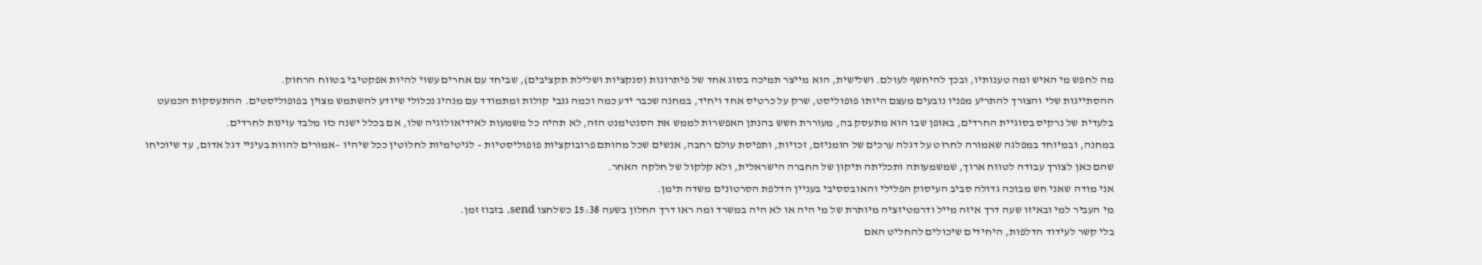מה לחפש מי האיש ומה טענותיו, ובכך להיחשף לעולם. ושלישית, הוא מייצר תמיכה בסוג אחד של פיתרונות (סנקציות ושלילת תקציבים), שביחד עם אחרים עשוי להיות אפקטיבי בטווח הרחוק.
ההסתייגות שלי והצורך להתריע מפניו נובעים מעצם היותו פופוליסט, שרק על כרטיס אחד ויחיד, במחנה שכבר ידע כמה וכמה גנבי קולות ומתמודד עם מנהיג נכלולי שיודע להשתמש מצוין בפופוליסטים. ההתעסקות הכמעט בלעדית של נרקיס בסוגיית החרדים, באופן שבו הוא מתעסק בה, מעוררת חשש בהנתן האפשרות לממש את הסנטימנט הזה, לא תהיה כל משמעות לאידיאולוגיה שלו, אם בכלל ישנה כזו מלבד עוינות לחרדים.
במחנה, ובמיוחד במפלגה שאמורה לחרוט על דגלה ערכים של הומניזם, זכויות, ותפיסת עולם רחבה, אנשים שכל מהותם פרובוקציות פופוליסטיות – לגיטימיות לחלוטין ככל שיהיו –אמורים להוות בעיניי דגל אדום, עד שיוכיחו שהם כאן לצורך עבודה לטווח ארוך, שמשמעותה ותכליתה תיקון של החברה הישראלית, ולא קלקול של חלקה האחר.
אני מודה שאני חש מבוכה גדולה סביב העיסוק הפלילי והאובססיבי בעניין הדלפת הסרטונים משדה תימן.
מי העביר למי ובאיזו שעה דרך איזה מייל ודרמטיזציה מיותרת של מי היה או לא היה במשרד ומה ראו דרך החלון בשעה 15:38 כשלחצו send. בזבוז זמן.
בלי קשר לעידוד הדלפות, היחידים שיכולים להחליט האם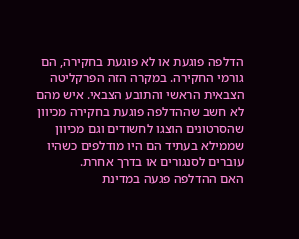הדלפה פוגעת או לא פוגעת בחקירה, הם גורמי החקירה. במקרה הזה הפרקליטה הצבאית הראשי והתובע הצבאי. איש מהם לא חשב שההדלפה פוגעת בחקירה מכיוון שהסרטונים הוצגו לחשודים וגם מכיוון שממילא בעתיד הם היו מודלפים כשהיו עוברים לסנגורים או בדרך אחרת.
האם ההדלפה פגעה במדינת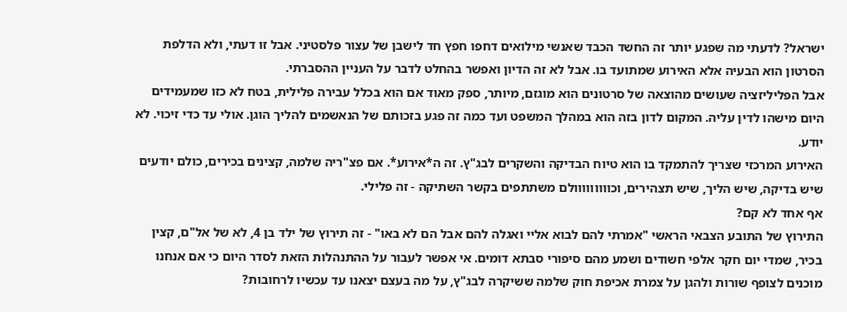ישראל? לדעתי מה שפגע יותר זה החשד הכבד שאנשי מילואים דחפו חפץ חד לישבן של עצור פלסטיני. אבל זו דעתי, ולא הדלפת הסרטון הוא הבעיה אלא האירוע שמתועד בו. אבל לא זה הדיון ואפשר בהחלט לדבר על העניין ההסברתי.
אבל הפליליזציה שעושים מהוצאה של סרטונים הוא מוגזם, מיותר, ספק מאוד אם הוא בכלל עבירה פלילית, בטח לא כזו שמעמידים היום מישהו לדין עליה. המקום לדון בזה הוא במהלך המשפט ועד כמה זה פגע בזכותם של הנאשמים להליך הוגן. אולי עד כדי זיכוי. לא יודע.
האירוע המרכזי שצריך להתמקד בו הוא טיוח הבדיקה והשקרים לבג"ץ. זה ה*אירוע*. אם פצ"ריה שלמה, קצינים בכירים, כולם יודעים שיש בדיקה, שיש הליך, שיש תצהירים, וכווווווווולם משתתפים בקשר השתיקה - זה פלילי.
אף אחד לא קם?
התירוץ של התובע הצבאי הראשי "אמרתי להם לבוא אליי ואגלה להם אבל הם לא באו" - זה תירוץ של ילד בן 4, לא של אל"ם, קצין בכיר, שמדי יום חקר אלפי חשודים ושמע מהם סיפורי סבתא דומים. אי אפשר לעבור על ההתנהלות הזאת לסדר היום כי אם אנחנו מוכנים לצופף שורות ולהגן על צמרת אכיפת חוק שלמה ששיקרה לבג"ץ, על מה בעצם יצאנו עד עכשיו לרחובות?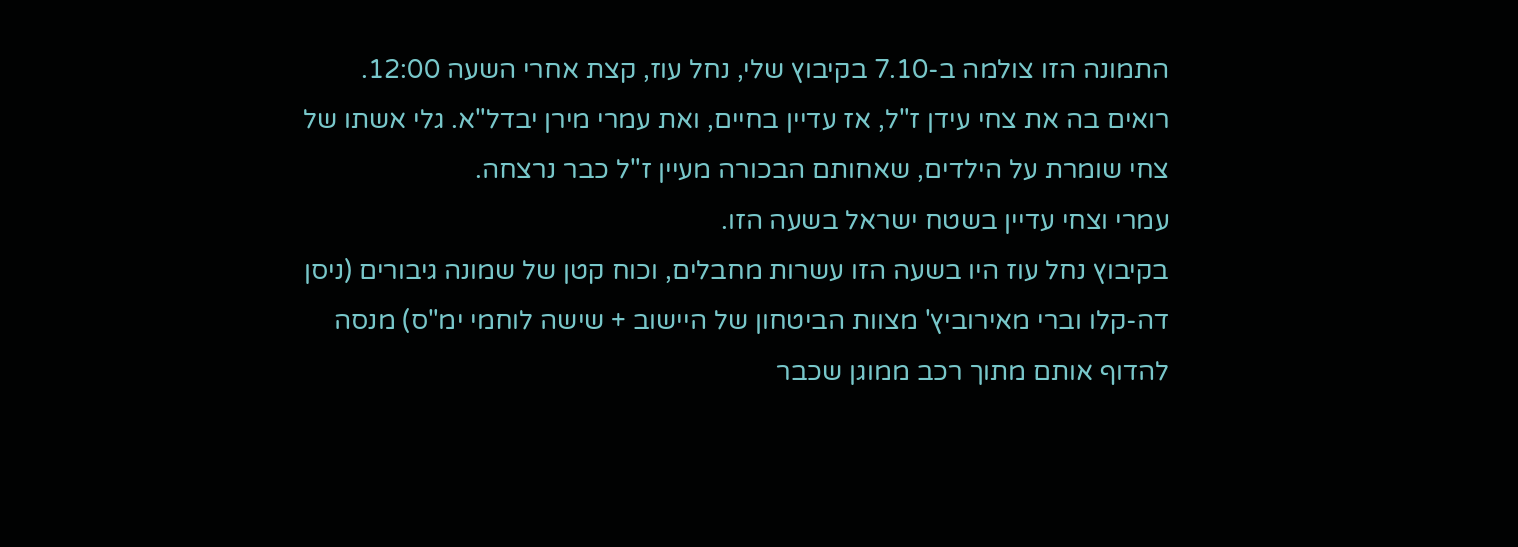התמונה הזו צולמה ב-7.10 בקיבוץ שלי, נחל עוז, קצת אחרי השעה 12:00.
רואים בה את צחי עידן ז"ל, אז עדיין בחיים, ואת עמרי מירן יבדל"א. גלי אשתו של צחי שומרת על הילדים, שאחותם הבכורה מעיין ז"ל כבר נרצחה.
עמרי וצחי עדיין בשטח ישראל בשעה הזו.
בקיבוץ נחל עוז היו בשעה הזו עשרות מחבלים, וכוח קטן של שמונה גיבורים (ניסן דה-קלו וברי מאירוביץ' מצוות הביטחון של היישוב + שישה לוחמי ימ"ס) מנסה להדוף אותם מתוך רכב ממוגן שכבר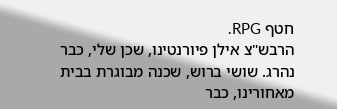חטף RPG.
הרבש"צ אילן פיורנטינו, שכן שלי, כבר נהרג. שושי ברוש, שכנה מבוגרת בבית מאחורינו, כבר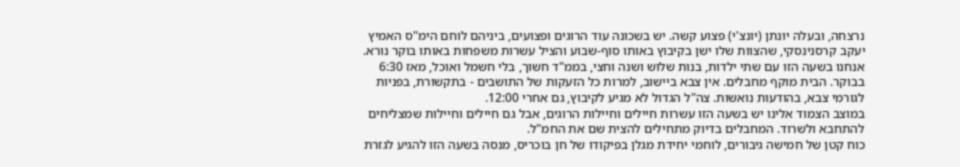נרצחה, ובעלה יונתן (יונצ'י) פצוע קשה. יש בשכונה עוד הרוגים ופצועים, ביניהם לוחם הימ"ס האמיץ יעקב קרסנינסקי, שהצוות שלו ישן בקיבוץ באותו סוף-שבוע והציל עשרות משפחות באותו בוקר נורא.
אנחנו בשעה הזו עם שתי ילדות, בנות שלוש ושנה וחצי, בממ"ד חשוך, בלי חשמל ואוכל, מאז 6:30 בבוקר. הבית מוקף מחבלים. אין צבא ביישוב, למרות כל הזעקות של התושבים - בתקשורת, בפניות לגורמי צבא, בהודעות נואשות. צה"ל הגדול לא מגיע לקיבוץ, גם אחרי 12:00.
במוצב הצמוד אלינו יש בשעה הזו עשרות חיילים וחיילות הרוגים, אבל גם חיילים וחיילות שמצליחים להתחבא ולשרוד. המחבלים בדיוק מתחילים להצית שם את החמ"ל.
כוח קטן של חמישה גיבורים, לוחמי יחידת מגלן בפיקודו של חן בוכריס, מנסה בשעה הזו להגיע לגזרת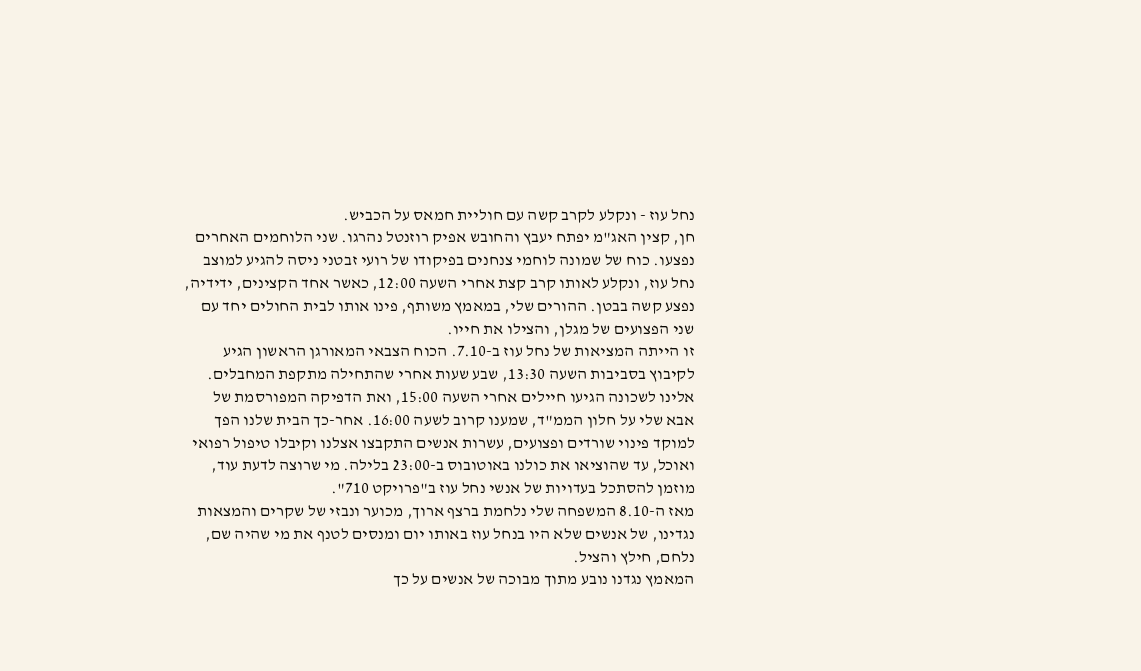נחל עוז - ונקלע לקרב קשה עם חוליית חמאס על הכביש.
חן, קצין האג"מ יפתח יעבץ והחובש אפיק רוזנטל נהרגו. שני הלוחמים האחרים נפצעו. כוח של שמונה לוחמי צנחנים בפיקודו של רועי זבטני ניסה להגיע למוצב נחל עוז, ונקלע לאותו קרב קצת אחרי השעה 12:00, כאשר אחד הקצינים, ידידיה, נפצע קשה בבטן. ההורים שלי, במאמץ משותף, פינו אותו לבית החולים יחד עם שני הפצועים של מגלן, והצילו את חייו.
זו הייתה המציאות של נחל עוז ב-7.10. הכוח הצבאי המאורגן הראשון הגיע לקיבוץ בסביבות השעה 13:30, שבע שעות אחרי שהתחילה מתקפת המחבלים.
אלינו לשכונה הגיעו חיילים אחרי השעה 15:00, ואת הדפיקה המפורסמת של אבא שלי על חלון הממ"ד, שמענו קרוב לשעה 16:00. אחר-כך הבית שלנו הפך למוקד פינוי שורדים ופצועים, עשרות אנשים התקבצו אצלנו וקיבלו טיפול רפואי ואוכל, עד שהוציאו את כולנו באוטובוס ב-23:00 בלילה. מי שרוצה לדעת עוד, מוזמן להסתכל בעדויות של אנשי נחל עוז ב"פרויקט 710".
מאז ה-8.10 המשפחה שלי נלחמת ברצף ארוך, מכוער ונבזי של שקרים והמצאות נגדינו, של אנשים שלא היו בנחל עוז באותו יום ומנסים לטנף את מי שהיה שם, נלחם, חילץ והציל.
המאמץ נגדנו נובע מתוך מבוכה של אנשים על כך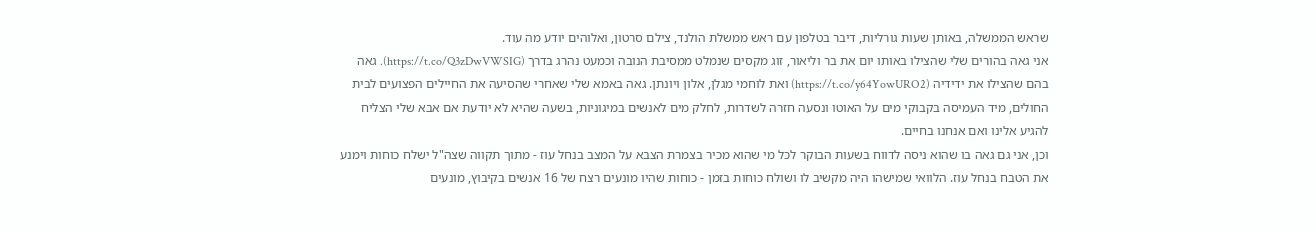שראש הממשלה, באותן שעות גורליות, דיבר בטלפון עם ראש ממשלת הולנד, צילם סרטון, ואלוהים יודע מה עוד.
אני גאה בהורים שלי שהצילו באותו יום את בר וליאור, זוג מקסים שנמלט ממסיבת הנובה וכמעט נהרג בדרך (https://t.co/Q3zDwVWSIG). גאה בהם שהצילו את ידידיה (https://t.co/y64YowURO2) ואת לוחמי מגלן, אלון ויונתן. גאה באמא שלי שאחרי שהסיעה את החיילים הפצועים לבית החולים, מיד העמיסה בקבוקי מים על האוטו ונסעה חזרה לשדרות, לחלק מים לאנשים במיגוניות, בשעה שהיא לא יודעת אם אבא שלי הצליח להגיע אלינו ואם אנחנו בחיים.
וכן, אני גם גאה בו שהוא ניסה לדווח בשעות הבוקר לכל מי שהוא מכיר בצמרת הצבא על המצב בנחל עוז - מתוך תקווה שצה"ל ישלח כוחות וימנע את הטבח בנחל עוז. הלוואי שמישהו היה מקשיב לו ושולח כוחות בזמן - כוחות שהיו מונעים רצח של 16 אנשים בקיבוץ, מונעים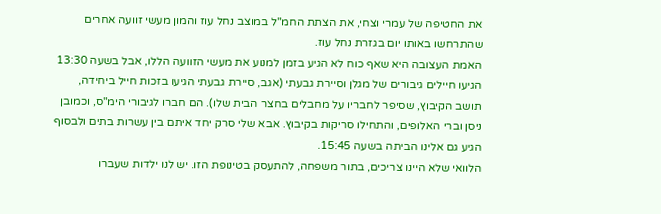את החטיפה של עמרי וצחי, את הצתת החמ"ל במוצב נחל עוז והמון מעשי זוועה אחרים שהתרחשו באותו יום בגזרת נחל עוז.
האמת העצובה היא שאף כוח לא הגיע בזמן למנוע את מעשי הזוועה הללו, אבל בשעה 13:30 הגיעו חיילים גיבורים של מגלן וסיירת גבעתי (אגב, סיירת גבעתי הגיעו בזכות חייל ביחידה, תושב הקיבוץ, שסיפר לחבריו על מחבלים בחצר הבית שלו). הם חברו לגיבורי הימ"ס, וכמובן ניסן וברי האלופים, והתחילו סריקות בקיבוץ. אבא שלי סרק יחד איתם בין עשרות בתים ולבסוף הגיע גם אלינו הביתה בשעה 15:45.
הלוואי שלא היינו צריכים, בתור משפחה, להתעסק בטינופת הזו. יש לנו ילדות שעברו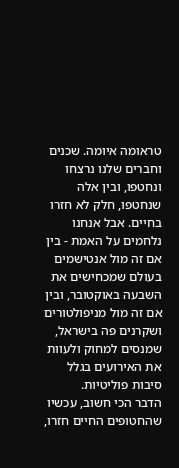טראומה איומה. שכנים וחברים שלנו נרצחו ונחטפו, ובין אלה שנחטפו, חלק לא חזרו בחיים. אבל אנחנו נלחמים על האמת - בין אם זה מול אנטישמים בעולם שמכחישים את השבעה באוקטובר, ובין אם זה מול מניפולטורים ושקרנים פה בישראל, שמנסים למחוק ולעוות את האירועים בגלל סיבות פוליטיות.
הדבר הכי חשוב, עכשיו שהחטופים החיים חזרו,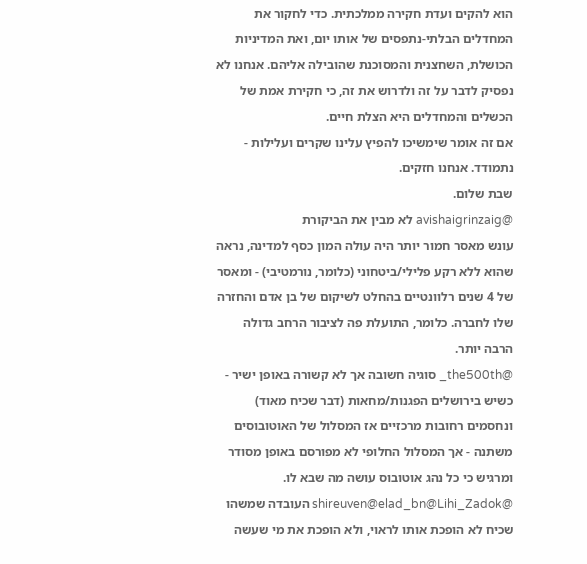הוא להקים ועדת חקירה ממלכתית. כדי לחקור את המחדלים הבלתי-נתפסים של אותו יום, ואת המדיניות הכושלת, השחצנית והמסוכנת שהובילה אליהם. אנחנו לא נפסיק לדבר על זה ולדרוש את זה, כי חקירת אמת של הכשלים והמחדלים היא הצלת חיים.
אם זה אומר שימשיכו להפיץ עלינו שקרים ועלילות - נתמודד. אנחנו חזקים.
שבת שלום.
@avishaigrinzaig לא מבין את הביקורת
עונש מאסר חמור יותר היה עולה המון כסף למדינה, נראה שהוא ללא רקע פלילי/ביטחוני (כלומר, נורמטיבי) - ומאסר של 4 שנים רלוונטיים בהחלט לשיקום של בן אדם והחזרה שלו לחברה. כלומר, התועלת פה לציבור הרחב גדולה הרבה יותר.
@the500th_ סוגיה חשובה אך לא קשורה באופן ישיר - כשיש בירושלים הפגנות/מחאות (דבר שכיח מאוד) ונחסמים רחובות מרכזיים אז המסלול של האוטובוסים משתנה - אך המסלול החלופי לא מפורסם באופן מסודר ומרגיש כי כל נהג אוטובוס עושה מה שבא לו.
@shireuven@elad_bn@Lihi_Zadok העובדה שמשהו שכיח לא הופכת אותו לראוי, ולא הופכת את מי שעשה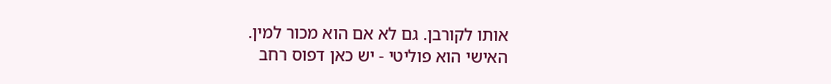אותו לקורבן. גם לא אם הוא מכור למין.
האישי הוא פוליטי - יש כאן דפוס רחב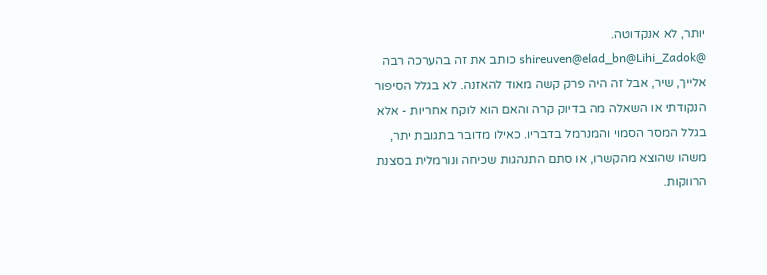יותר, לא אנקדוטה.
@shireuven@elad_bn@Lihi_Zadok כותב את זה בהערכה רבה אלייך, שיר, אבל זה היה פרק קשה מאוד להאזנה. לא בגלל הסיפור הנקודתי או השאלה מה בדיוק קרה והאם הוא לוקח אחריות - אלא בגלל המסר הסמוי והמנרמל בדבריו. כאילו מדובר בתגובת יתר, משהו שהוצא מהקשרו, או סתם התנהגות שכיחה ונורמלית בסצנת הרווקות.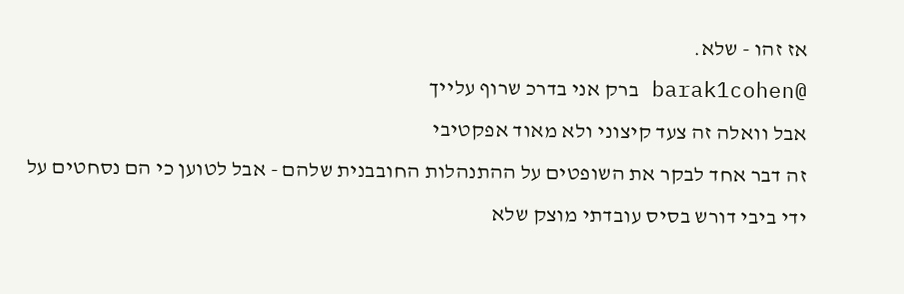אז זהו - שלא.
@barak1cohen ברק אני בדרכ שרוף עלייך
אבל וואלה זה צעד קיצוני ולא מאוד אפקטיבי
זה דבר אחד לבקר את השופטים על ההתנהלות החובבנית שלהם - אבל לטוען כי הם נסחטים על ידי ביבי דורש בסיס עובדתי מוצק שלא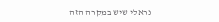נראלי שיש במקרה הזה